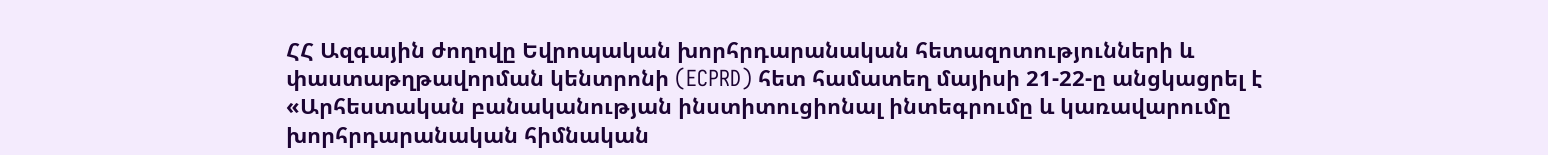ՀՀ Ազգային ժողովը Եվրոպական խորհրդարանական հետազոտությունների և փաստաթղթավորման կենտրոնի (ECPRD) հետ համատեղ մայիսի 21-22-ը անցկացրել է «Արհեստական բանականության ինստիտուցիոնալ ինտեգրումը և կառավարումը խորհրդարանական հիմնական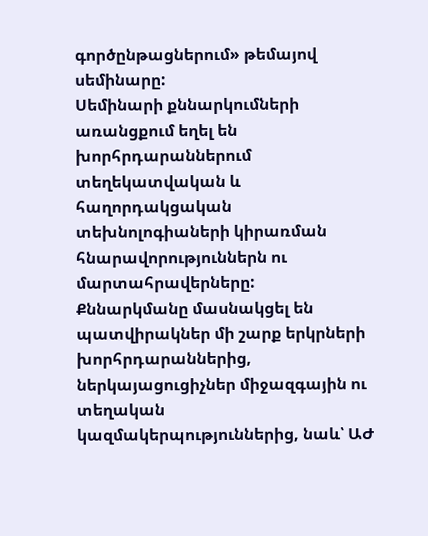գործընթացներում» թեմայով սեմինարը:
Սեմինարի քննարկումների առանցքում եղել են խորհրդարաններում տեղեկատվական և հաղորդակցական տեխնոլոգիաների կիրառման հնարավորություններն ու մարտահրավերները:
Քննարկմանը մասնակցել են պատվիրակներ մի շարք երկրների խորհրդարաններից, ներկայացուցիչներ միջազգային ու տեղական կազմակերպություններից, նաև՝ ԱԺ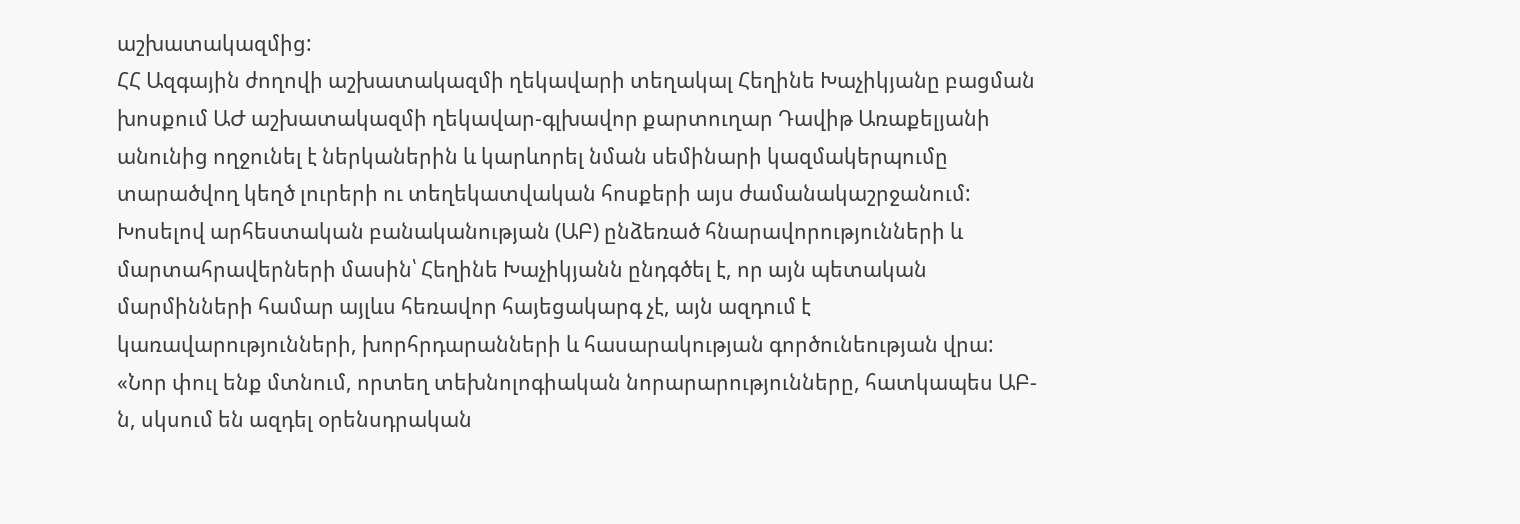աշխատակազմից:
ՀՀ Ազգային ժողովի աշխատակազմի ղեկավարի տեղակալ Հեղինե Խաչիկյանը բացման խոսքում ԱԺ աշխատակազմի ղեկավար-գլխավոր քարտուղար Դավիթ Առաքելյանի անունից ողջունել է ներկաներին և կարևորել նման սեմինարի կազմակերպումը տարածվող կեղծ լուրերի ու տեղեկատվական հոսքերի այս ժամանակաշրջանում:
Խոսելով արհեստական բանականության (ԱԲ) ընձեռած հնարավորությունների և մարտահրավերների մասին՝ Հեղինե Խաչիկյանն ընդգծել է, որ այն պետական մարմինների համար այլևս հեռավոր հայեցակարգ չէ, այն ազդում է կառավարությունների, խորհրդարանների և հասարակության գործունեության վրա: «Նոր փուլ ենք մտնում, որտեղ տեխնոլոգիական նորարարությունները, հատկապես ԱԲ-ն, սկսում են ազդել օրենսդրական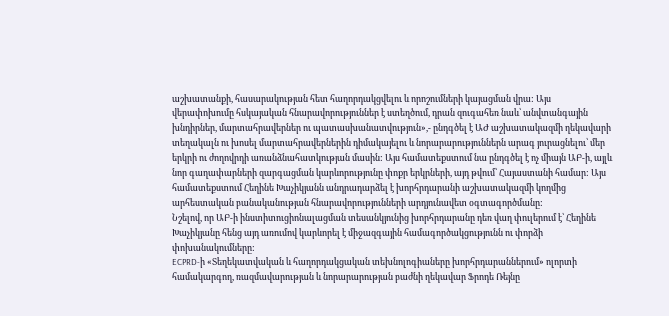աշխատանքի, հասարակության հետ հաղորդակցվելու և որոշումների կայացման վրա: Այս վերափոխումը հսկայական հնարավորություններ է ստեղծում, դրան զուգահեռ նաև՝ անվտանգային խնդիրներ, մարտահրավերներ ու պատասխանատվություն»,- ընդգծել է ԱԺ աշխատակազմի ղեկավարի տեղակալն ու խոսել մարտահրավերներին դիմակայելու և նորարարություններն արագ յուրացնելու՝ մեր երկրի ու ժողովրդի առանձնահատկության մասին: Այս համատեքստում նա ընդգծել է ոչ միայն ԱԲ-ի, այլև նոր գաղափարների զարգացման կարևորությունը փոքր երկրների, այդ թվում՝ Հայաստանի համար: Այս համատեքստում Հեղինե Խաչիկյանն անդրադարձել է խորհրդարանի աշխատակազմի կողմից արհեստական բանականության հնարավորությունների արդյունավետ օգտագործմանը:
Նշելով, որ ԱԲ-ի ինստիտուցիոնալացման տեսանկյունից խորհրդարանը դեռ վաղ փուլերում է՝ Հեղինե Խաչիկյանը հենց այդ առումով կարևորել է միջազգային համագործակցությունն ու փորձի փոխանակումները:
ECPRD-ի «Տեղեկատվական և հաղորդակցական տեխնոլոգիաները խորհրդարաններում» ոլորտի համակարգող, ռազմավարության և նորարարության բաժնի ղեկավար Ֆրոդե Ռեյնը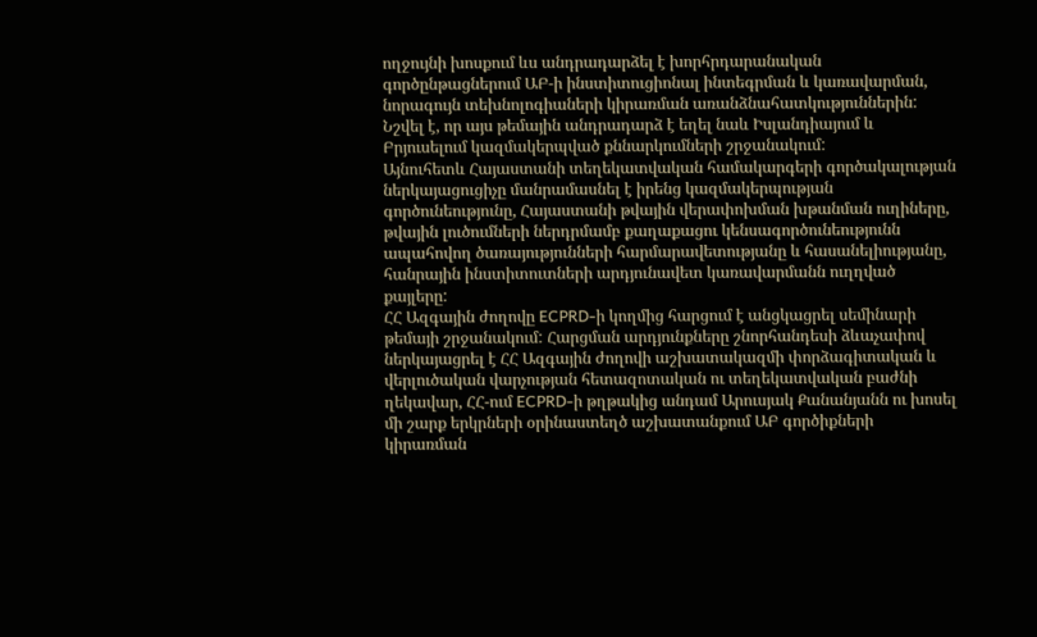ողջույնի խոսքում ևս անդրադարձել է խորհրդարանական գործընթացներում ԱԲ-ի ինստիտուցիոնալ ինտեգրման և կառավարման, նորագույն տեխնոլոգիաների կիրառման առանձնահատկություններին: Նշվել է, որ այս թեմային անդրադարձ է եղել նաև Իսլանդիայում և Բրյուսելում կազմակերպված քննարկումների շրջանակում:
Այնուհետև Հայաստանի տեղեկատվական համակարգերի գործակալության ներկայացուցիչը մանրամասնել է իրենց կազմակերպության գործունեությունը, Հայաստանի թվային վերափոխման խթանման ուղիները, թվային լուծումների ներդրմամբ քաղաքացու կենսագործունեությունն ապահովող ծառայությունների հարմարավետությանը և հասանելիությանը, հանրային ինստիտուտների արդյունավետ կառավարմանն ուղղված քայլերը:
ՀՀ Ազգային ժողովը ECPRD-ի կողմից հարցում է անցկացրել սեմինարի թեմայի շրջանակում: Հարցման արդյունքները շնորհանդեսի ձևաչափով ներկայացրել է ՀՀ Ազգային ժողովի աշխատակազմի փորձագիտական և վերլուծական վարչության հետազոտական ու տեղեկատվական բաժնի ղեկավար, ՀՀ-ում ECPRD-ի թղթակից անդամ Արուսյակ Քանանյանն ու խոսել մի շարք երկրների օրինաստեղծ աշխատանքում ԱԲ գործիքների կիրառման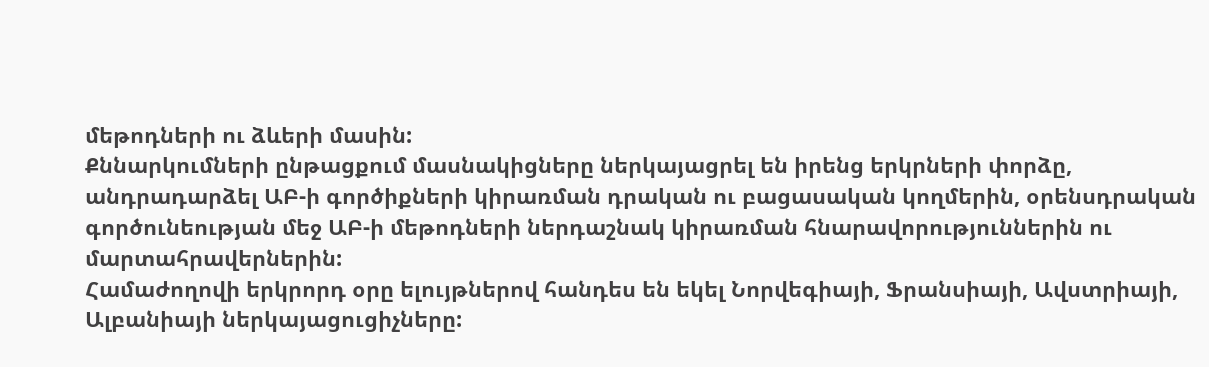մեթոդների ու ձևերի մասին:
Քննարկումների ընթացքում մասնակիցները ներկայացրել են իրենց երկրների փորձը, անդրադարձել ԱԲ-ի գործիքների կիրառման դրական ու բացասական կողմերին, օրենսդրական գործունեության մեջ ԱԲ-ի մեթոդների ներդաշնակ կիրառման հնարավորություններին ու մարտահրավերներին:
Համաժողովի երկրորդ օրը ելույթներով հանդես են եկել Նորվեգիայի, Ֆրանսիայի, Ավստրիայի, Ալբանիայի ներկայացուցիչները: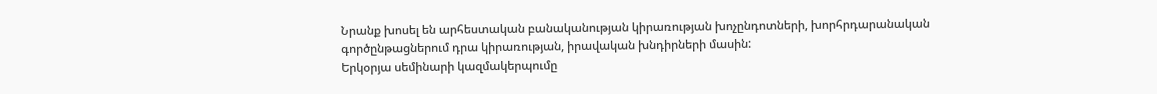Նրանք խոսել են արհեստական բանականության կիրառության խոչընդոտների, խորհրդարանական գործընթացներում դրա կիրառության, իրավական խնդիրների մասին:
Երկօրյա սեմինարի կազմակերպումը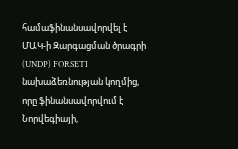համաֆինանսավորվել է ՄԱԿ-ի Զարգացման ծրագրի (UNDP) FORSETI նախաձեռնության կողմից, որը ֆինանսավորվում է Նորվեգիայի,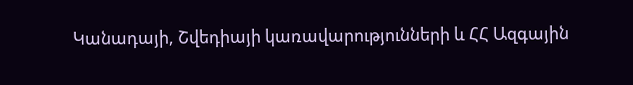Կանադայի, Շվեդիայի կառավարությունների և ՀՀ Ազգային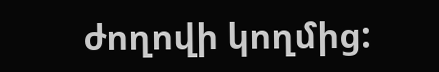ժողովի կողմից: